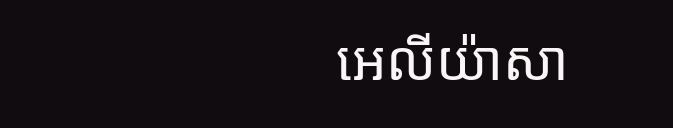អេលីយ៉ាសា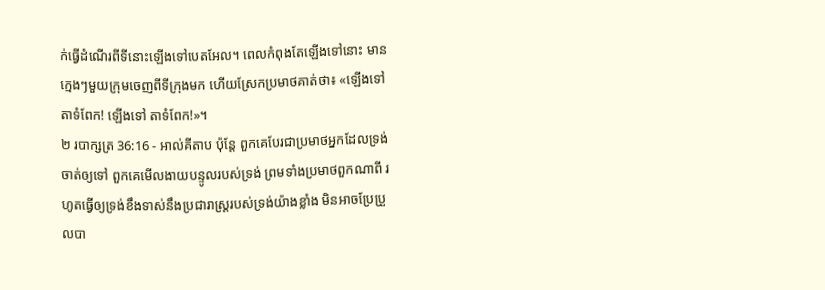ក់ធ្វើដំណើរពីទីនោះឡើងទៅបេតអែល។ ពេលកំពុងតែឡើងទៅនោះ មានក្មេងៗមួយក្រុមចេញពីទីក្រុងមក ហើយស្រែកប្រមាថគាត់ថា៖ «ឡើងទៅ តាទំពែក! ឡើងទៅ តាទំពែក!»។
២ របាក្សត្រ 36:16 - អាល់គីតាប ប៉ុន្តែ ពួកគេបែរជាប្រមាថអ្នកដែលទ្រង់ចាត់ឲ្យទៅ ពួកគេមើលងាយបន្ទូលរបស់ទ្រង់ ព្រមទាំងប្រមាថពួកណាពី រហូតធ្វើឲ្យទ្រង់ខឹងទាស់នឹងប្រជារាស្ត្ររបស់ទ្រង់យ៉ាងខ្លាំង មិនអាចប្រែប្រួលបា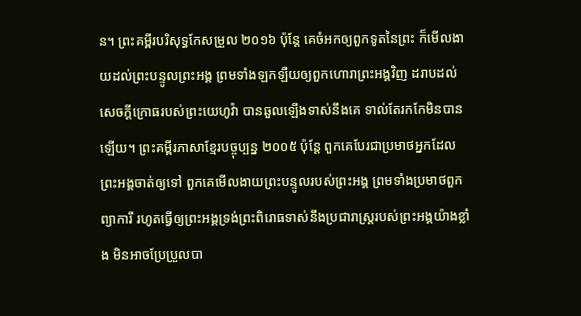ន។ ព្រះគម្ពីរបរិសុទ្ធកែសម្រួល ២០១៦ ប៉ុន្តែ គេចំអកឲ្យពួកទូតនៃព្រះ ក៏មើលងាយដល់ព្រះបន្ទូលព្រះអង្គ ព្រមទាំងឡកឡឺយឲ្យពួកហោរាព្រះអង្គវិញ ដរាបដល់សេចក្ដីក្រោធរបស់ព្រះយេហូវ៉ា បានឆួលឡើងទាស់នឹងគេ ទាល់តែរកកែមិនបានឡើយ។ ព្រះគម្ពីរភាសាខ្មែរបច្ចុប្បន្ន ២០០៥ ប៉ុន្តែ ពួកគេបែរជាប្រមាថអ្នកដែលព្រះអង្គចាត់ឲ្យទៅ ពួកគេមើលងាយព្រះបន្ទូលរបស់ព្រះអង្គ ព្រមទាំងប្រមាថពួកព្យាការី រហូតធ្វើឲ្យព្រះអង្គទ្រង់ព្រះពិរោធទាស់នឹងប្រជារាស្ត្ររបស់ព្រះអង្គយ៉ាងខ្លាំង មិនអាចប្រែប្រួលបា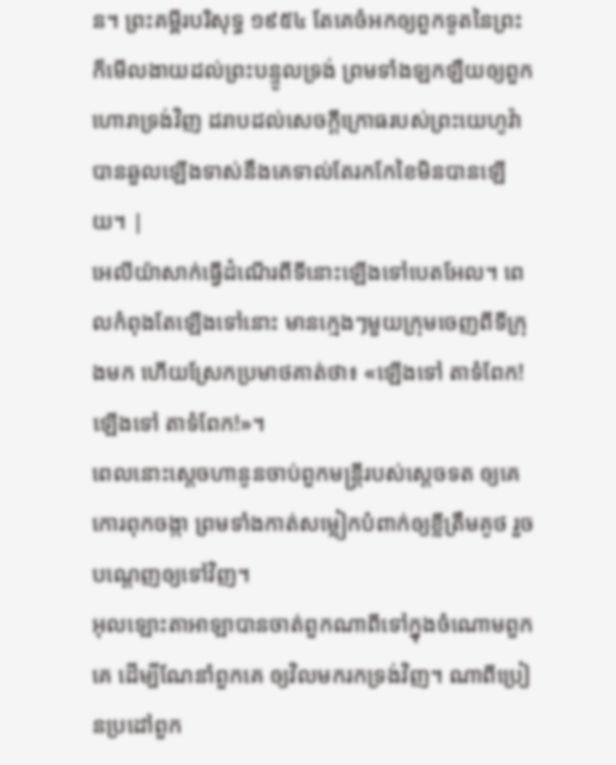ន។ ព្រះគម្ពីរបរិសុទ្ធ ១៩៥៤ តែគេចំអកឲ្យពួកទូតនៃព្រះ ក៏មើលងាយដល់ព្រះបន្ទូលទ្រង់ ព្រមទាំងឡកឡឺយឲ្យពួកហោរាទ្រង់វិញ ដរាបដល់សេចក្ដីក្រោធរបស់ព្រះយេហូវ៉ា បានឆួលឡើងទាស់នឹងគេទាល់តែរកកែខៃមិនបានឡើយ។ |
អេលីយ៉ាសាក់ធ្វើដំណើរពីទីនោះឡើងទៅបេតអែល។ ពេលកំពុងតែឡើងទៅនោះ មានក្មេងៗមួយក្រុមចេញពីទីក្រុងមក ហើយស្រែកប្រមាថគាត់ថា៖ «ឡើងទៅ តាទំពែក! ឡើងទៅ តាទំពែក!»។
ពេលនោះស្តេចហានូនចាប់ពួកមន្ត្រីរបស់ស្តេចទត ឲ្យគេកោរពុកចង្កា ព្រមទាំងកាត់សម្លៀកបំពាក់ឲ្យខ្លីត្រឹមគូថ រួចបណ្តេញឲ្យទៅវិញ។
អុលឡោះតាអាឡាបានចាត់ពួកណាពីទៅក្នុងចំណោមពួកគេ ដើម្បីណែនាំពួកគេ ឲ្យវិលមករកទ្រង់វិញ។ ណាពីប្រៀនប្រដៅពួក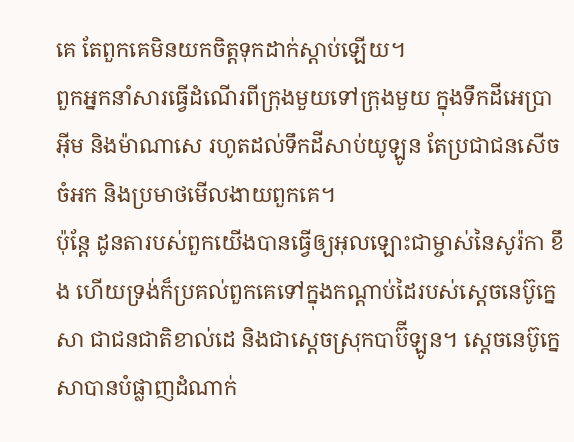គេ តែពួកគេមិនយកចិត្តទុកដាក់ស្តាប់ឡើយ។
ពួកអ្នកនាំសារធ្វើដំណើរពីក្រុងមួយទៅក្រុងមួយ ក្នុងទឹកដីអេប្រាអ៊ីម និងម៉ាណាសេ រហូតដល់ទឹកដីសាប់យូឡូន តែប្រជាជនសើចចំអក និងប្រមាថមើលងាយពួកគេ។
ប៉ុន្តែ ដូនតារបស់ពួកយើងបានធ្វើឲ្យអុលឡោះជាម្ចាស់នៃសូរ៉កា ខឹង ហើយទ្រង់ក៏ប្រគល់ពួកគេទៅក្នុងកណ្ដាប់ដៃរបស់ស្តេចនេប៊ូក្នេសា ជាជនជាតិខាល់ដេ និងជាស្តេចស្រុកបាប៊ីឡូន។ ស្តេចនេប៊ូក្នេសាបានបំផ្លាញដំណាក់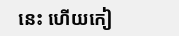នេះ ហើយកៀ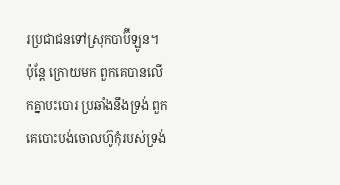រប្រជាជនទៅស្រុកបាប៊ីឡូន។
ប៉ុន្តែ ក្រោយមក ពួកគេបានលើកគ្នាបះបោរ ប្រឆាំងនឹងទ្រង់ ពួកគេបោះបង់ចោលហ៊ូកុំរបស់ទ្រង់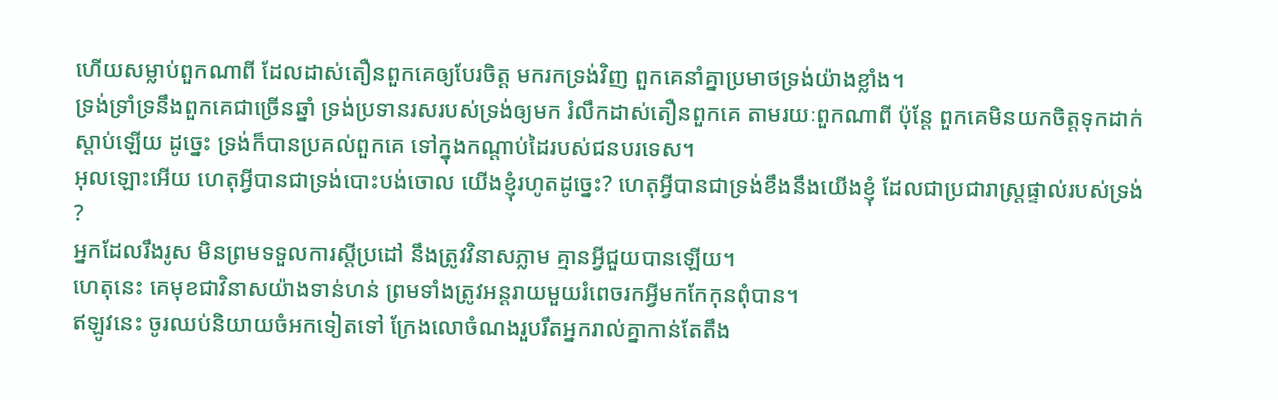ហើយសម្លាប់ពួកណាពី ដែលដាស់តឿនពួកគេឲ្យបែរចិត្ត មករកទ្រង់វិញ ពួកគេនាំគ្នាប្រមាថទ្រង់យ៉ាងខ្លាំង។
ទ្រង់ទ្រាំទ្រនឹងពួកគេជាច្រើនឆ្នាំ ទ្រង់ប្រទានរសរបស់ទ្រង់ឲ្យមក រំលឹកដាស់តឿនពួកគេ តាមរយៈពួកណាពី ប៉ុន្តែ ពួកគេមិនយកចិត្តទុកដាក់ស្ដាប់ឡើយ ដូច្នេះ ទ្រង់ក៏បានប្រគល់ពួកគេ ទៅក្នុងកណ្ដាប់ដៃរបស់ជនបរទេស។
អុលឡោះអើយ ហេតុអ្វីបានជាទ្រង់បោះបង់ចោល យើងខ្ញុំរហូតដូច្នេះ? ហេតុអ្វីបានជាទ្រង់ខឹងនឹងយើងខ្ញុំ ដែលជាប្រជារាស្ដ្រផ្ទាល់របស់ទ្រង់ ?
អ្នកដែលរឹងរូស មិនព្រមទទួលការស្ដីប្រដៅ នឹងត្រូវវិនាសភ្លាម គ្មានអ្វីជួយបានឡើយ។
ហេតុនេះ គេមុខជាវិនាសយ៉ាងទាន់ហន់ ព្រមទាំងត្រូវអន្តរាយមួយរំពេចរកអ្វីមកកែកុនពុំបាន។
ឥឡូវនេះ ចូរឈប់និយាយចំអកទៀតទៅ ក្រែងលោចំណងរួបរឹតអ្នករាល់គ្នាកាន់តែតឹង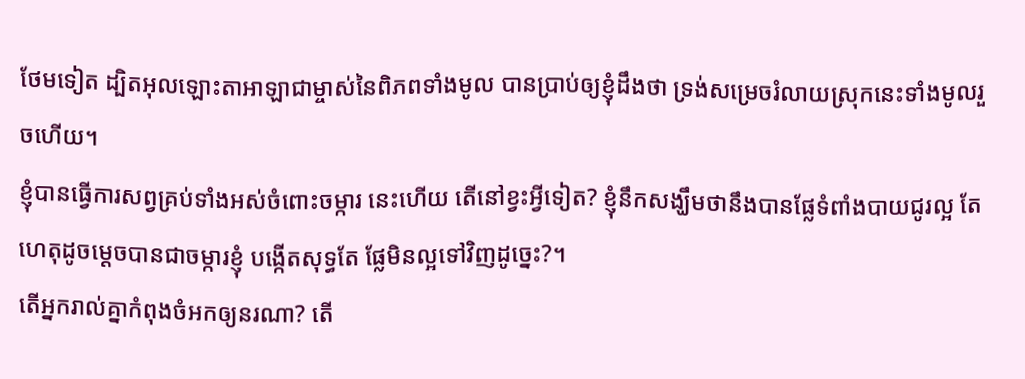ថែមទៀត ដ្បិតអុលឡោះតាអាឡាជាម្ចាស់នៃពិភពទាំងមូល បានប្រាប់ឲ្យខ្ញុំដឹងថា ទ្រង់សម្រេចរំលាយស្រុកនេះទាំងមូលរួចហើយ។
ខ្ញុំបានធ្វើការសព្វគ្រប់ទាំងអស់ចំពោះចម្ការ នេះហើយ តើនៅខ្វះអ្វីទៀត? ខ្ញុំនឹកសង្ឃឹមថានឹងបានផ្លែទំពាំងបាយជូរល្អ តែហេតុដូចម្ដេចបានជាចម្ការខ្ញុំ បង្កើតសុទ្ធតែ ផ្លែមិនល្អទៅវិញដូច្នេះ?។
តើអ្នករាល់គ្នាកំពុងចំអកឲ្យនរណា? តើ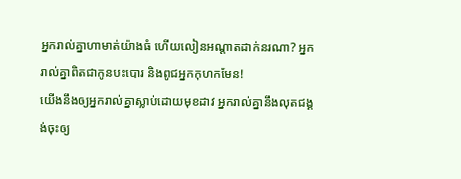អ្នករាល់គ្នាហាមាត់យ៉ាងធំ ហើយលៀនអណ្ដាតដាក់នរណា? អ្នករាល់គ្នាពិតជាកូនបះបោរ និងពូជអ្នកកុហកមែន!
យើងនឹងឲ្យអ្នករាល់គ្នាស្លាប់ដោយមុខដាវ អ្នករាល់គ្នានឹងលុតជង្គង់ចុះឲ្យ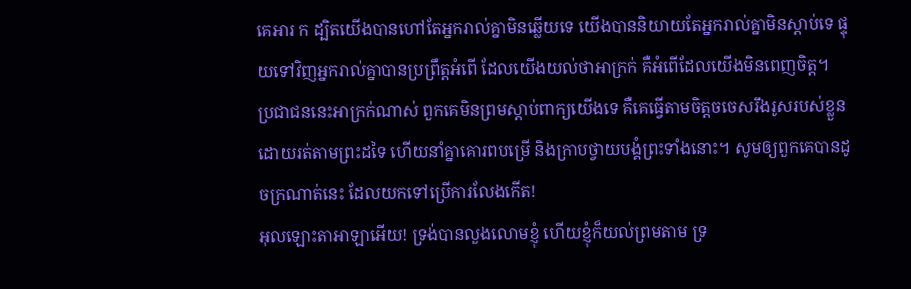គេអារ ក ដ្បិតយើងបានហៅតែអ្នករាល់គ្នាមិនឆ្លើយទេ យើងបាននិយាយតែអ្នករាល់គ្នាមិនស្ដាប់ទេ ផ្ទុយទៅវិញអ្នករាល់គ្នាបានប្រព្រឹត្តអំពើ ដែលយើងយល់ថាអាក្រក់ គឺអំពើដែលយើងមិនពេញចិត្ត។
ប្រជាជននេះអាក្រក់ណាស់ ពួកគេមិនព្រមស្ដាប់ពាក្យយើងទេ គឺគេធ្វើតាមចិត្តចចេសរឹងរូសរបស់ខ្លួន ដោយរត់តាមព្រះដទៃ ហើយនាំគ្នាគោរពបម្រើ និងក្រាបថ្វាយបង្គំព្រះទាំងនោះ។ សូមឲ្យពួកគេបានដូចក្រណាត់នេះ ដែលយកទៅប្រើការលែងកើត!
អុលឡោះតាអាឡាអើយ! ទ្រង់បានលួងលោមខ្ញុំ ហើយខ្ញុំក៏យល់ព្រមតាម ទ្រ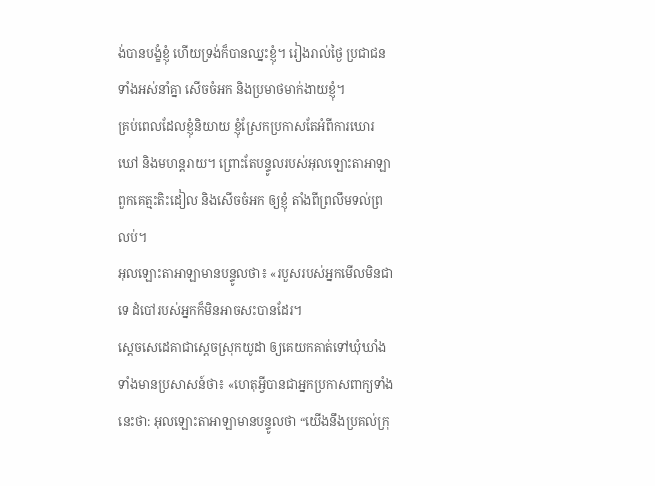ង់បានបង្ខំខ្ញុំ ហើយទ្រង់ក៏បានឈ្នះខ្ញុំ។ រៀងរាល់ថ្ងៃ ប្រជាជនទាំងអស់នាំគ្នា សើចចំអក និងប្រមាថមាក់ងាយខ្ញុំ។
គ្រប់ពេលដែលខ្ញុំនិយាយ ខ្ញុំស្រែកប្រកាសតែអំពីការឃោរឃៅ និងមហន្តរាយ។ ព្រោះតែបន្ទូលរបស់អុលឡោះតាអាឡា ពួកគេត្មះតិះដៀល និងសើចចំអក ឲ្យខ្ញុំ តាំងពីព្រលឹមទល់ព្រលប់។
អុលឡោះតាអាឡាមានបន្ទូលថា៖ «របួសរបស់អ្នកមើលមិនជាទេ ដំបៅរបស់អ្នកក៏មិនអាចសះបានដែរ។
ស្តេចសេដេគាជាស្ដេចស្រុកយូដា ឲ្យគេយកគាត់ទៅឃុំឃាំងទាំងមានប្រសាសន៍ថា៖ «ហេតុអ្វីបានជាអ្នកប្រកាសពាក្យទាំងនេះថា: អុលឡោះតាអាឡាមានបន្ទូលថា “យើងនឹងប្រគល់ក្រុ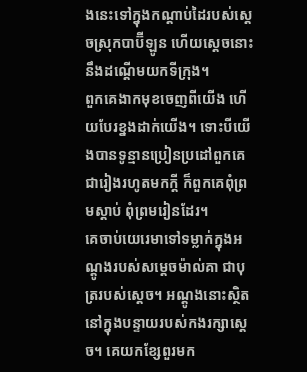ងនេះទៅក្នុងកណ្ដាប់ដៃរបស់ស្ដេចស្រុកបាប៊ីឡូន ហើយស្ដេចនោះនឹងដណ្ដើមយកទីក្រុង។
ពួកគេងាកមុខចេញពីយើង ហើយបែរខ្នងដាក់យើង។ ទោះបីយើងបានទូន្មានប្រៀនប្រដៅពួកគេជារៀងរហូតមកក្ដី ក៏ពួកគេពុំព្រមស្ដាប់ ពុំព្រមរៀនដែរ។
គេចាប់យេរេមាទៅទម្លាក់ក្នុងអណ្ដូងរបស់សម្ដេចម៉ាល់គា ជាបុត្ររបស់ស្ដេច។ អណ្ដូងនោះស្ថិតនៅក្នុងបន្ទាយរបស់កងរក្សាស្ដេច។ គេយកខ្សែពួរមក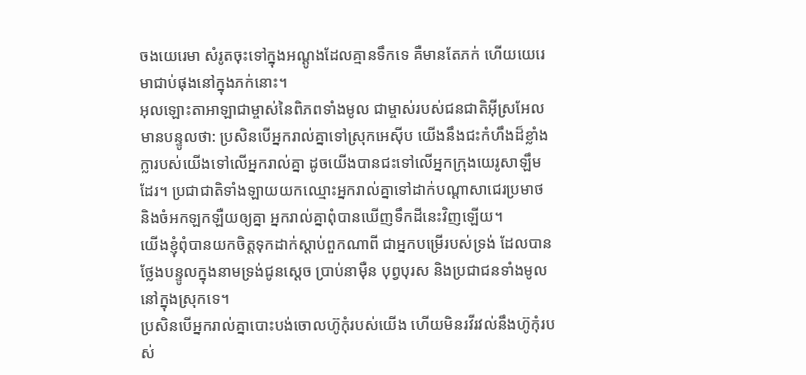ចងយេរេមា សំរូតចុះទៅក្នុងអណ្ដូងដែលគ្មានទឹកទេ គឺមានតែភក់ ហើយយេរេមាជាប់ផុងនៅក្នុងភក់នោះ។
អុលឡោះតាអាឡាជាម្ចាស់នៃពិភពទាំងមូល ជាម្ចាស់របស់ជនជាតិអ៊ីស្រអែលមានបន្ទូលថា: ប្រសិនបើអ្នករាល់គ្នាទៅស្រុកអេស៊ីប យើងនឹងជះកំហឹងដ៏ខ្លាំងក្លារបស់យើងទៅលើអ្នករាល់គ្នា ដូចយើងបានជះទៅលើអ្នកក្រុងយេរូសាឡឹមដែរ។ ប្រជាជាតិទាំងឡាយយកឈ្មោះអ្នករាល់គ្នាទៅដាក់បណ្ដាសាជេរប្រមាថ និងចំអកឡកឡឺយឲ្យគ្នា អ្នករាល់គ្នាពុំបានឃើញទឹកដីនេះវិញឡើយ។
យើងខ្ញុំពុំបានយកចិត្តទុកដាក់ស្ដាប់ពួកណាពី ជាអ្នកបម្រើរបស់ទ្រង់ ដែលបានថ្លែងបន្ទូលក្នុងនាមទ្រង់ជូនស្ដេច ប្រាប់នាម៉ឺន បុព្វបុរស និងប្រជាជនទាំងមូលនៅក្នុងស្រុកទេ។
ប្រសិនបើអ្នករាល់គ្នាបោះបង់ចោលហ៊ូកុំរបស់យើង ហើយមិនរវីរវល់នឹងហ៊ូកុំរបស់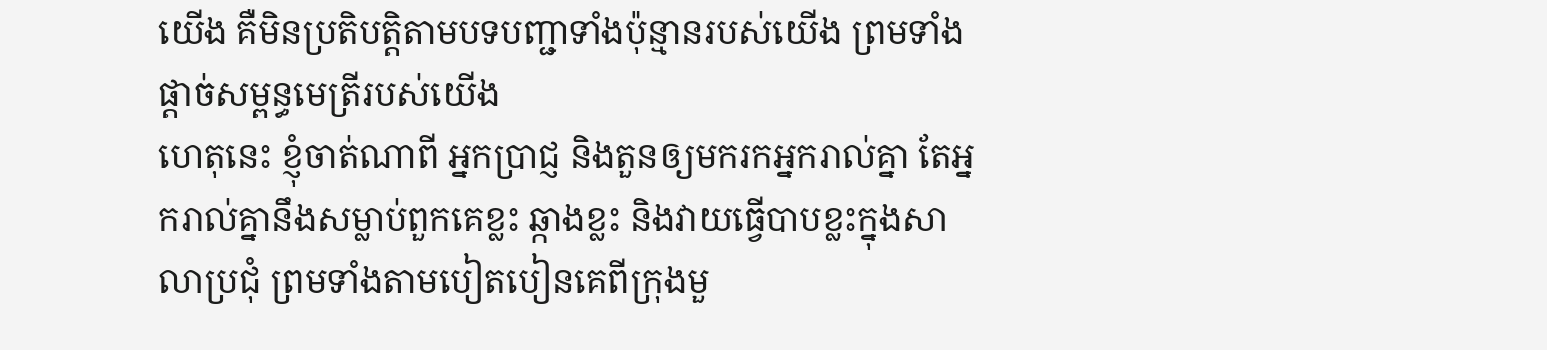យើង គឺមិនប្រតិបត្តិតាមបទបញ្ជាទាំងប៉ុន្មានរបស់យើង ព្រមទាំងផ្តាច់សម្ពន្ធមេត្រីរបស់យើង
ហេតុនេះ ខ្ញុំចាត់ណាពី អ្នកប្រាជ្ញ និងតួនឲ្យមករកអ្នករាល់គ្នា តែអ្នករាល់គ្នានឹងសម្លាប់ពួកគេខ្លះ ឆ្កាងខ្លះ និងវាយធ្វើបាបខ្លះក្នុងសាលាប្រជុំ ព្រមទាំងតាមបៀតបៀនគេពីក្រុងមួ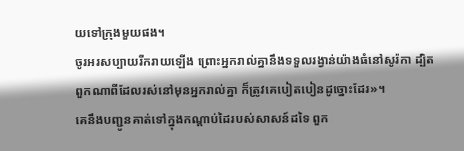យទៅក្រុងមួយផង។
ចូរអរសប្បាយរីករាយឡើង ព្រោះអ្នករាល់គ្នានឹងទទួលរង្វាន់យ៉ាងធំនៅសូរ៉កា ដ្បិតពួកណាពីដែលរស់នៅមុនអ្នករាល់គ្នា ក៏ត្រូវគេបៀតបៀនដូច្នោះដែរ»។
គេនឹងបញ្ជូនគាត់ទៅក្នុងកណ្ដាប់ដៃរបស់សាសន៍ដទៃ ពួក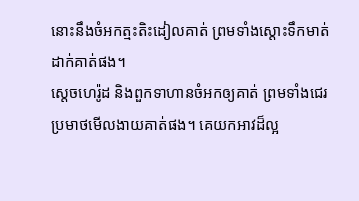នោះនឹងចំអកត្មះតិះដៀលគាត់ ព្រមទាំងស្ដោះទឹកមាត់ដាក់គាត់ផង។
ស្តេចហេរ៉ូដ និងពួកទាហានចំអកឲ្យគាត់ ព្រមទាំងជេរប្រមាថមើលងាយគាត់ផង។ គេយកអាវដ៏ល្អ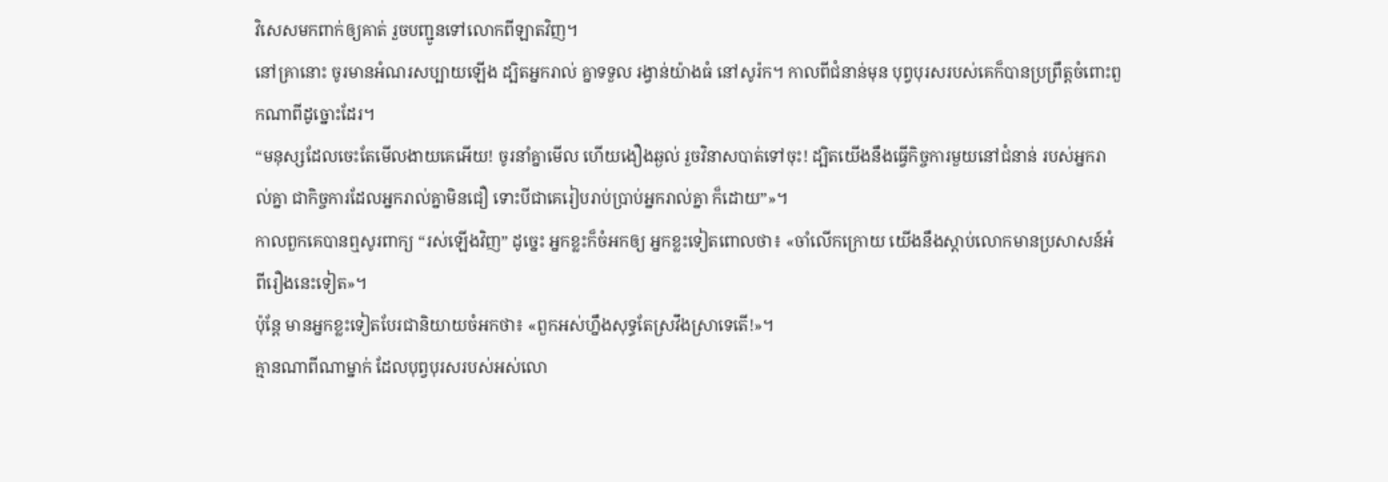វិសេសមកពាក់ឲ្យគាត់ រួចបញ្ជូនទៅលោកពីឡាតវិញ។
នៅគ្រានោះ ចូរមានអំណរសប្បាយឡើង ដ្បិតអ្នករាល់ គ្នាទទួល រង្វាន់យ៉ាងធំ នៅសូរ៉ក។ កាលពីជំនាន់មុន បុព្វបុរសរបស់គេក៏បានប្រព្រឹត្ដចំពោះពួកណាពីដូច្នោះដែរ។
“មនុស្សដែលចេះតែមើលងាយគេអើយ! ចូរនាំគ្នាមើល ហើយងឿងឆ្ងល់ រួចវិនាសបាត់ទៅចុះ! ដ្បិតយើងនឹងធ្វើកិច្ចការមួយនៅជំនាន់ របស់អ្នករាល់គ្នា ជាកិច្ចការដែលអ្នករាល់គ្នាមិនជឿ ទោះបីជាគេរៀបរាប់ប្រាប់អ្នករាល់គ្នា ក៏ដោយ”»។
កាលពួកគេបានឮសូរពាក្យ “រស់ឡើងវិញ” ដូច្នេះ អ្នកខ្លះក៏ចំអកឲ្យ អ្នកខ្លះទៀតពោលថា៖ «ចាំលើកក្រោយ យើងនឹងស្ដាប់លោកមានប្រសាសន៍អំពីរឿងនេះទៀត»។
ប៉ុន្តែ មានអ្នកខ្លះទៀតបែរជានិយាយចំអកថា៖ «ពួកអស់ហ្នឹងសុទ្ធតែស្រវឹងស្រាទេតើ!»។
គ្មានណាពីណាម្នាក់ ដែលបុព្វបុរសរបស់អស់លោ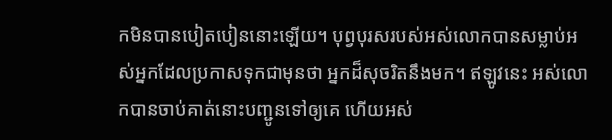កមិនបានបៀតបៀននោះឡើយ។ បុព្វបុរសរបស់អស់លោកបានសម្លាប់អស់អ្នកដែលប្រកាសទុកជាមុនថា អ្នកដ៏សុចរិតនឹងមក។ ឥឡូវនេះ អស់លោកបានចាប់គាត់នោះបញ្ជូនទៅឲ្យគេ ហើយអស់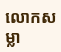លោកសម្លា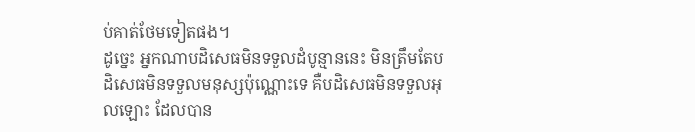ប់គាត់ថែមទៀតផង។
ដូច្នេះ អ្នកណាបដិសេធមិនទទួលដំបូន្មាននេះ មិនត្រឹមតែបដិសេធមិនទទួលមនុស្សប៉ុណ្ណោះទេ គឺបដិសេធមិនទទួលអុលឡោះ ដែលបាន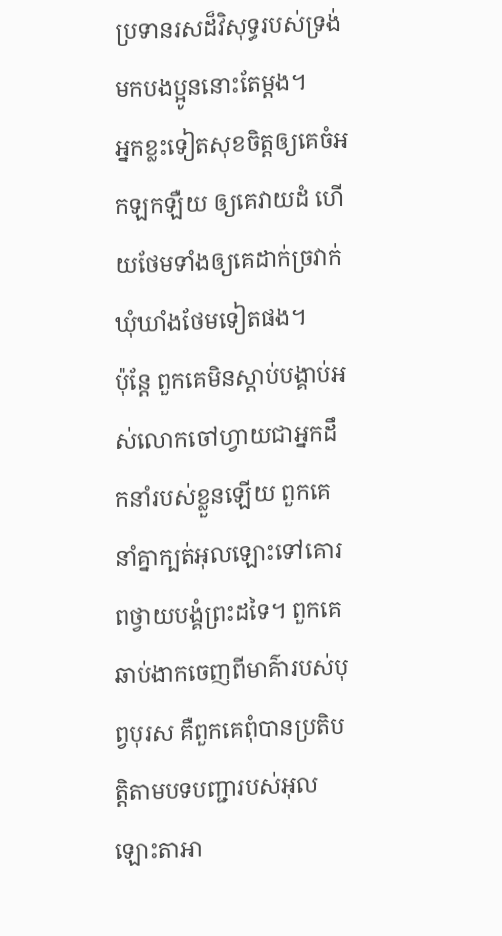ប្រទានរសដ៏វិសុទ្ធរបស់ទ្រង់ មកបងប្អូននោះតែម្ដង។
អ្នកខ្លះទៀតសុខចិត្ដឲ្យគេចំអកឡកឡឺយ ឲ្យគេវាយដំ ហើយថែមទាំងឲ្យគេដាក់ច្រវាក់ឃុំឃាំងថែមទៀតផង។
ប៉ុន្តែ ពួកគេមិនស្តាប់បង្គាប់អស់លោកចៅហ្វាយជាអ្នកដឹកនាំរបស់ខ្លួនឡើយ ពួកគេនាំគ្នាក្បត់អុលឡោះទៅគោរពថ្វាយបង្គំព្រះដទៃ។ ពួកគេឆាប់ងាកចេញពីមាគ៌ារបស់បុព្វបុរស គឺពួកគេពុំបានប្រតិបត្តិតាមបទបញ្ជារបស់អុលឡោះតាអា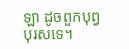ឡា ដូចពួកបុព្វបុរសទេ។